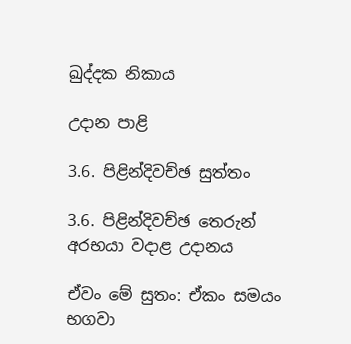ඛුද්දක නිකාය

උදාන පාළි

3.6. පිළින්දිවච්ඡ සුත්තං

3.6. පිළින්දිවච්ඡ තෙරුන් අරභයා වදාළ උදානය

ඒවං මේ සුතං: ඒකං සමයං භගවා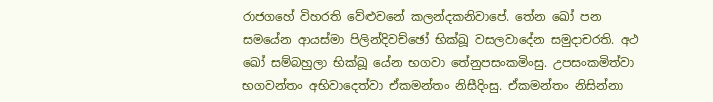රාජගහේ විහරති වේළුවනේ කලන්දකනිවාපේ. තේන ඛෝ පන සමයේන ආයස්මා පිලින්දිවච්ඡෝ භික්ඛූ වසලවාදේන සමුදාචරති. අථ ඛෝ සම්බහුලා භික්ඛූ යේන භගවා තේනුපසංකමිංසු. උපසංකමිත්වා භගවන්තං අභිවාදෙත්වා ඒකමන්තං නිසීදිංසු. ඒකමන්තං නිසින්නා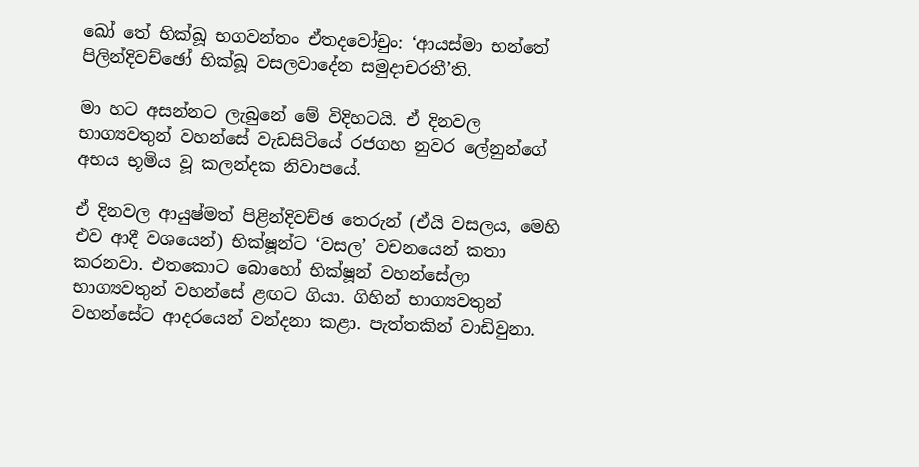ඛෝ තේ භික්ඛූ භගවන්තං ඒතදවෝචුං: ‘ආයස්මා භන්තේ පිලින්දිවච්ඡෝ භික්ඛූ වසලවාදේන සමුදාචරතී’ති.

මා හට අසන්නට ලැබුනේ මේ විදිහටයි. ඒ දිනවල භාග්‍යවතුන් වහන්සේ වැඩසිටියේ රජගහ නුවර ලේනුන්ගේ අභය භූමිය වූ කලන්දක නිවාපයේ.

ඒ දිනවල ආයුෂ්මත් පිළින්දිවච්ඡ තෙරුන් (ඒයි වසලය, මෙහි එව ආදී වශයෙන්) භික්ෂූන්ට ‘වසල’ වචනයෙන් කතා කරනවා. එතකොට බොහෝ භික්ෂූන් වහන්සේලා භාග්‍යවතුන් වහන්සේ ළඟට ගියා. ගිහින් භාග්‍යවතුන් වහන්සේට ආදරයෙන් වන්දනා කළා. පැත්තකින් වාඩිවුනා.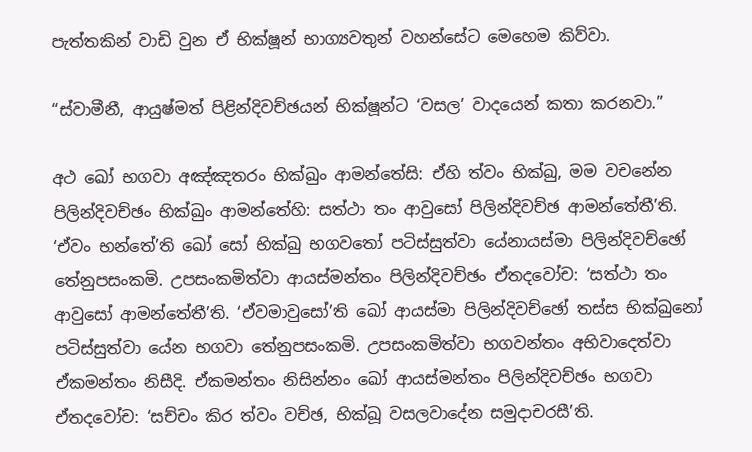පැත්තකින් වාඩි වුන ඒ භික්ෂූන් භාග්‍යවතුන් වහන්සේට මෙහෙම කිව්වා.

“ස්වාමීනී, ආයුෂ්මත් පිළින්දිවච්ඡයන් භික්ෂූන්ට ‘වසල’ වාදයෙන් කතා කරනවා.”

අථ ඛෝ භගවා අඤ්ඤතරං භික්ඛුං ආමන්තේසි: ඒහි ත්වං භික්ඛු, මම වචනේන පිලින්දිවච්ඡං භික්ඛුං ආමන්තේහි: සත්ථා තං ආවුසෝ පිලින්දිවච්ඡ ආමන්තේතී’ති. ‘ඒවං භන්තේ’ති ඛෝ සෝ භික්ඛු භගවතෝ පටිස්සුත්වා යේනායස්මා පිලින්දිවච්ඡෝ තේනුපසංකමි. උපසංකමිත්වා ආයස්මන්තං පිලින්දිවච්ඡං ඒතදවෝච: ‘සත්ථා තං ආවුසෝ ආමන්තේතී’ති. ‘ඒවමාවුසෝ’ති ඛෝ ආයස්මා පිලින්දිවච්ඡෝ තස්ස භික්ඛුනෝ පටිස්සුත්වා යේන භගවා තේනුපසංකමි. උපසංකමිත්වා භගවන්තං අභිවාදෙත්වා ඒකමන්තං නිසීදි. ඒකමන්තං නිසින්නං ඛෝ ආයස්මන්තං පිලින්දිවච්ඡං භගවා ඒතදවෝච: ‘සච්චං කිර ත්වං වච්ඡ, භික්ඛූ වසලවාදේන සමුදාචරසී’ති.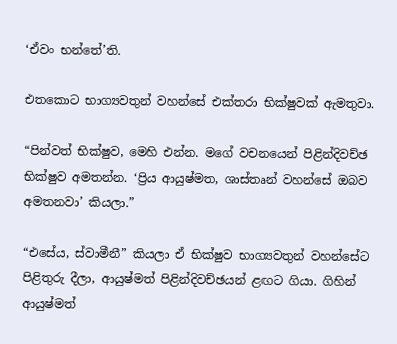‘ඒවං භන්තේ’ති.

එතකොට භාග්‍යවතුන් වහන්සේ එක්තරා භික්ෂුවක් ඇමතුවා.

“පින්වත් භික්ෂුව, මෙහි එන්න. මගේ වචනයෙන් පිළින්දිවච්ඡ භික්ෂුව අමතන්න. ‘ප්‍රිය ආයුෂ්මත, ශාස්තෘන් වහන්සේ ඔබව අමතනවා’ කියලා.”

“එසේය, ස්වාමීනී” කියලා ඒ භික්ෂුව භාග්‍යවතුන් වහන්සේට පිළිතුරු දීලා, ආයුෂ්මත් පිළින්දිවච්ඡයන් ළඟට ගියා. ගිහින් ආයුෂ්මත්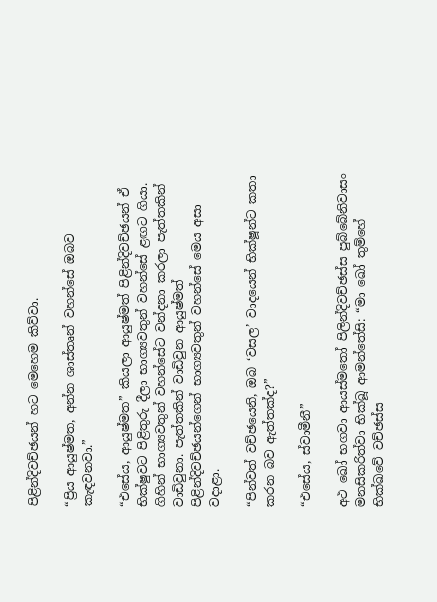පිළින්දිවච්ඡයන් හට මෙහෙම කිව්වා.

“ප්‍රිය ආයුෂ්මත, අන්න ශාස්තෘන් වහන්සේ ඔබව කැඳවනවා.”

“එසේය, ආයුෂ්මත” කියලා ආයුෂ්මත් පිළින්දිවච්ඡයන් ඒ භික්ෂුවට පිළිතුරු දීලා භාග්‍යවතුන් වහන්සේ ළඟට ගියා. ගිහින් භාග්‍යවතුන් වහන්සේට වන්දනා කරලා පැත්තකින් වාඩිවුනා. පැත්තකින් වාඩිවුන ආයුෂ්මත් පිළින්දිවච්ඡයන්ගෙන් භාග්‍යවතුන් වහන්සේ මෙය අසා වදාළා.

“පින්වත් වච්ඡයෙනි, ඔබ ‘වසල’ වාදයෙන් භික්ෂූන්ට කතා කරන බව ඇත්තක්ද?”

“එසේය, ස්වාමීනී”

අථ ඛෝ භගවා ආයස්මතෝ පිලින්දිවච්ඡස්ස පුබ්බේනිවාසං මනසිකරිත්වා භික්ඛූ ආමන්තේසි: “මා ඛෝ තුම්හේ භික්ඛවේ වච්ඡස්ස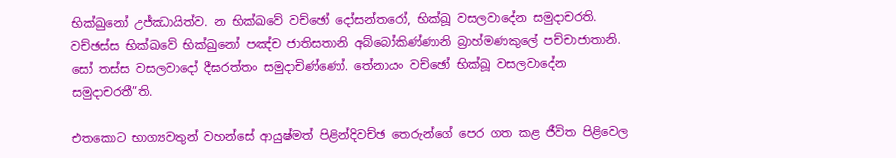භික්ඛුනෝ උජ්ඣායිත්ව. න භික්ඛවේ වච්ඡෝ දෝසන්තරෝ, භික්ඛූ වසලවාදේන සමුදාචරති. වච්ඡස්ස භික්ඛවේ භික්ඛුනෝ පඤ්ච ජාතිසතානි අබ්බෝකිණ්ණානි බ්‍රාහ්මණකුලේ පච්චාජාතානි. සෝ තස්ස වසලවාදෝ දීඝරත්තං සමුදාචිණ්ණෝ. තේනායං වච්ඡෝ භික්ඛූ වසලවාදේන සමුදාචරතී”ති.

එතකොට භාග්‍යවතුන් වහන්සේ ආයුෂ්මත් පිළින්දිවච්ඡ තෙරුන්ගේ පෙර ගත කළ ජීවිත පිළිවෙල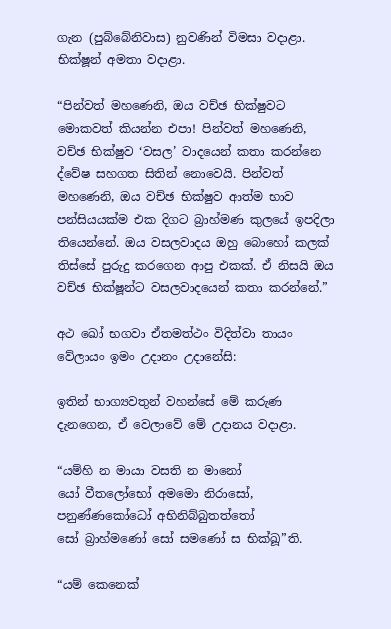ගැන (පුබ්බේනිවාස) නුවණින් විමසා වදාළා. භික්ෂූන් අමතා වදාළා.

“පින්වත් මහණෙනි, ඔය වච්ඡ භික්ෂුවට මොකවත් කියන්න එපා! පින්වත් මහණෙනි, වච්ඡ භික්ෂුව ‘වසල’ වාදයෙන් කතා කරන්නෙ ද්වේෂ සහගත සිතින් නොවෙයි. පින්වත් මහණෙනි, ඔය වච්ඡ භික්ෂුව ආත්ම භාව පන්සියයක්ම එක දිගට බ්‍රාහ්මණ කුලයේ ඉපදිලා තියෙන්නේ. ඔය වසලවාදය ඔහු බොහෝ කලක් තිස්සේ පුරුදු කරගෙන ආපු එකක්. ඒ නිසයි ඔය වච්ඡ භික්ෂූන්ට වසලවාදයෙන් කතා කරන්නේ.”

අථ ඛෝ භගවා ඒතමත්ථං විදිත්වා තායං වේලායං ඉමං උදානං උදානේසි:

ඉතින් භාග්‍යවතුන් වහන්සේ මේ කරුණ දැනගෙන, ඒ වෙලාවේ මේ උදානය වදාළා.

“යම්හි න මායා වසති න මානෝ
යෝ වීතලෝභෝ අමමො නිරාසෝ,
පනුණ්ණකෝධෝ අභිනිබ්බුතත්තෝ
සෝ බ්‍රාහ්මණෝ සෝ සමණෝ ස භික්ඛූ”ති.

“යම් කෙනෙක්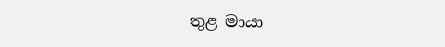තුළ මායා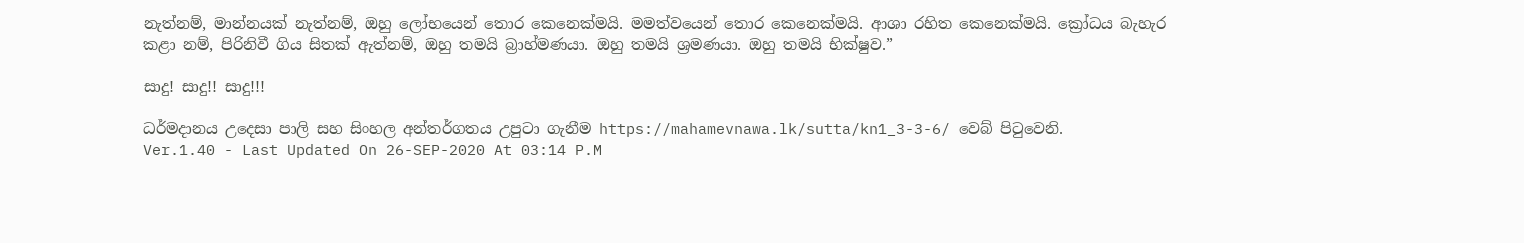නැත්නම්, මාන්නයක් නැත්නම්, ඔහු ලෝභයෙන් තොර කෙනෙක්මයි. මමත්වයෙන් තොර කෙනෙක්මයි. ආශා රහිත කෙනෙක්මයි. ක්‍රෝධය බැහැර කළා නම්, පිරිනිවී ගිය සිතක් ඇත්නම්, ඔහු තමයි බ්‍රාහ්මණයා. ඔහු තමයි ශ්‍රමණයා. ඔහු තමයි භික්ෂුව.”

සාදු! සාදු!! සාදු!!!

ධර්මදානය උදෙසා පාලි සහ සිංහල අන්තර්ගතය උපුටා ගැනීම https://mahamevnawa.lk/sutta/kn1_3-3-6/ වෙබ් පිටුවෙනි.
Ver.1.40 - Last Updated On 26-SEP-2020 At 03:14 P.M